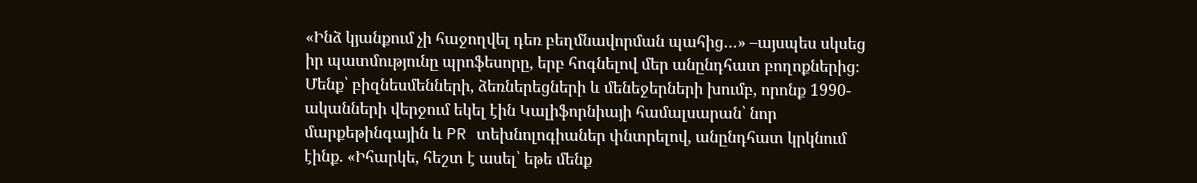«Ինձ կյանքում չի հաջողվել դեռ բեղմնավորման պահից…» –այսպես սկսեց իր պատմությունը պրոֆեսորը, երբ հոգնելով մեր անընդհատ բողոքներից։ Մենք՝ բիզնեսմենների, ձեռներեցների և մենեջերների խումբ, որոնք 1990-ականների վերջում եկել էին Կալիֆորնիայի համալսարան՝ նոր մարքեթինգային և PR տեխնոլոգիաներ փնտրելով, անընդհատ կրկնում էինք. «Իհարկե, հեշտ է ասել՝ եթե մենք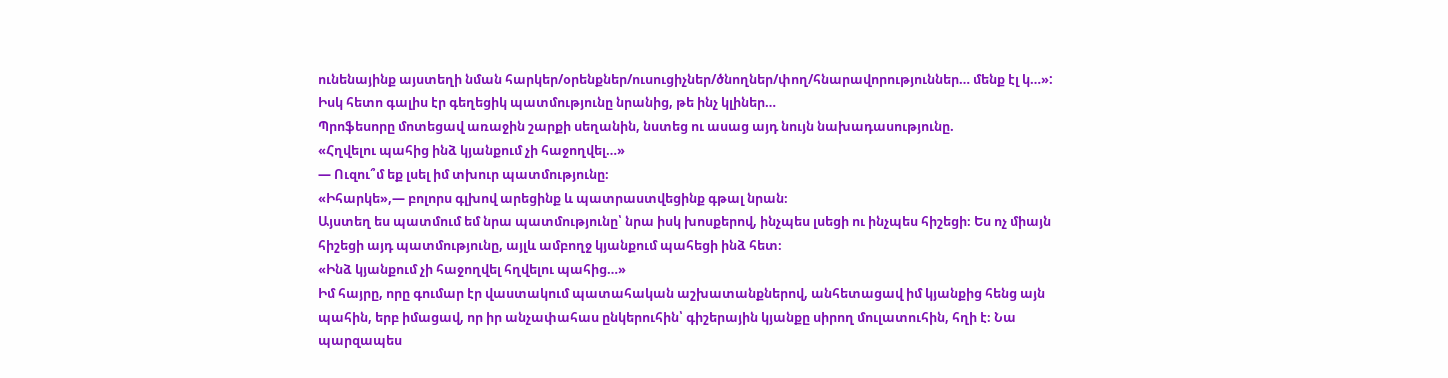ունենայինք այստեղի նման հարկեր/օրենքներ/ուսուցիչներ/ծնողներ/փող/հնարավորություններ… մենք էլ կ…»: Իսկ հետո գալիս էր գեղեցիկ պատմությունը նրանից, թե ինչ կլիներ…
Պրոֆեսորը մոտեցավ առաջին շարքի սեղանին, նստեց ու ասաց այդ նույն նախադասությունը.
«Հղվելու պահից ինձ կյանքում չի հաջողվել…»
— Ուզու՞մ եք լսել իմ տխուր պատմությունը։
«Իհարկե»,— բոլորս գլխով արեցինք և պատրաստվեցինք գթալ նրան։
Այստեղ ես պատմում եմ նրա պատմությունը՝ նրա իսկ խոսքերով, ինչպես լսեցի ու ինչպես հիշեցի։ Ես ոչ միայն հիշեցի այդ պատմությունը, այլև ամբողջ կյանքում պահեցի ինձ հետ։
«Ինձ կյանքում չի հաջողվել հղվելու պահից…»
Իմ հայրը, որը գումար էր վաստակում պատահական աշխատանքներով, անհետացավ իմ կյանքից հենց այն պահին, երբ իմացավ, որ իր անչափահաս ընկերուհին՝ գիշերային կյանքը սիրող մուլատուհին, հղի է։ Նա պարզապես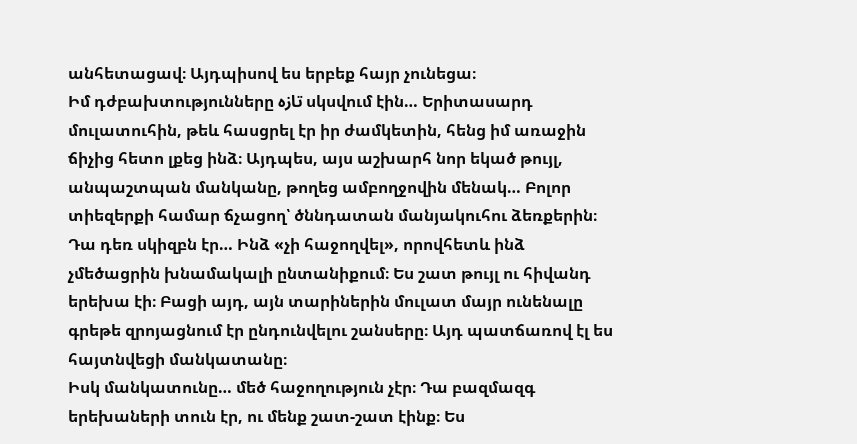անհետացավ։ Այդպիսով ես երբեք հայր չունեցա։
Իմ դժբախտությունները تازه սկսվում էին… Երիտասարդ մուլատուհին, թեև հասցրել էր իր ժամկետին, հենց իմ առաջին ճիչից հետո լքեց ինձ։ Այդպես, այս աշխարհ նոր եկած թույլ, անպաշտպան մանկանը, թողեց ամբողջովին մենակ… Բոլոր տիեզերքի համար ճչացող՝ ծննդատան մանյակուհու ձեռքերին։
Դա դեռ սկիզբն էր… Ինձ «չի հաջողվել», որովհետև ինձ չմեծացրին խնամակալի ընտանիքում։ Ես շատ թույլ ու հիվանդ երեխա էի։ Բացի այդ, այն տարիներին մուլատ մայր ունենալը գրեթե զրոյացնում էր ընդունվելու շանսերը։ Այդ պատճառով էլ ես հայտնվեցի մանկատանը։
Իսկ մանկատունը… մեծ հաջողություն չէր։ Դա բազմազգ երեխաների տուն էր, ու մենք շատ-շատ էինք։ Ես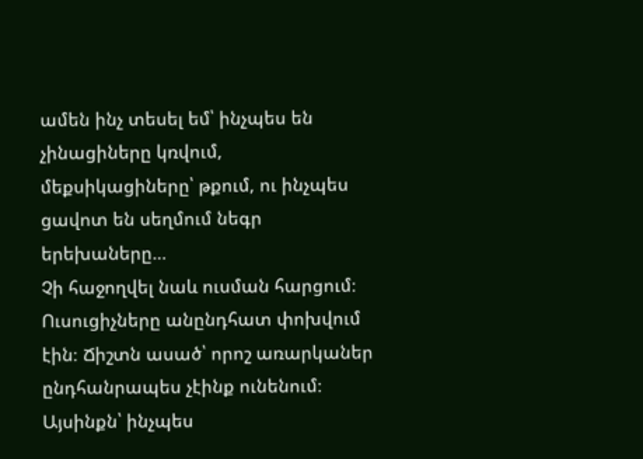ամեն ինչ տեսել եմ՝ ինչպես են չինացիները կռվում, մեքսիկացիները՝ թքում, ու ինչպես ցավոտ են սեղմում նեգր երեխաները…
Չի հաջողվել նաև ուսման հարցում։ Ուսուցիչները անընդհատ փոխվում էին։ Ճիշտն ասած՝ որոշ առարկաներ ընդհանրապես չէինք ունենում։ Այսինքն՝ ինչպես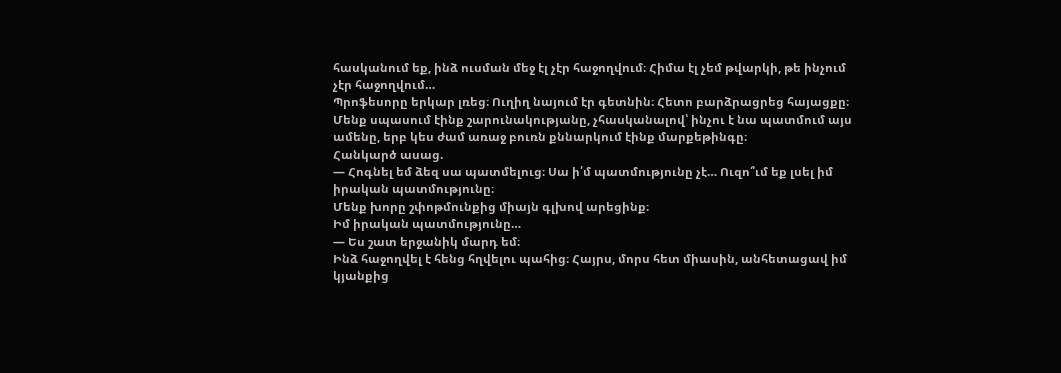հասկանում եք, ինձ ուսման մեջ էլ չէր հաջողվում։ Հիմա էլ չեմ թվարկի, թե ինչում չէր հաջողվում…
Պրոֆեսորը երկար լռեց։ Ուղիղ նայում էր գետնին։ Հետո բարձրացրեց հայացքը։ Մենք սպասում էինք շարունակությանը, չհասկանալով՝ ինչու է նա պատմում այս ամենը, երբ կես ժամ առաջ բուռն քննարկում էինք մարքեթինգը։
Հանկարծ ասաց.
— Հոգնել եմ ձեզ սա պատմելուց։ Սա ի՛մ պատմությունը չէ… Ուզո՞ւմ եք լսել իմ իրական պատմությունը։
Մենք խորը շփոթմունքից միայն գլխով արեցինք։
Իմ իրական պատմությունը…
— Ես շատ երջանիկ մարդ եմ։
Ինձ հաջողվել է հենց հղվելու պահից։ Հայրս, մորս հետ միասին, անհետացավ իմ կյանքից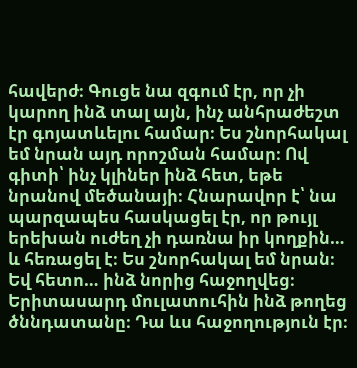հավերժ։ Գուցե նա զգում էր, որ չի կարող ինձ տալ այն, ինչ անհրաժեշտ էր գոյատևելու համար։ Ես շնորհակալ եմ նրան այդ որոշման համար։ Ով գիտի՝ ինչ կլիներ ինձ հետ, եթե նրանով մեծանայի։ Հնարավոր է՝ նա պարզապես հասկացել էր, որ թույլ երեխան ուժեղ չի դառնա իր կողքին… և հեռացել է։ Ես շնորհակալ եմ նրան։
Եվ հետո… ինձ նորից հաջողվեց։
Երիտասարդ մուլատուհին ինձ թողեց ծննդատանը։ Դա ևս հաջողություն էր։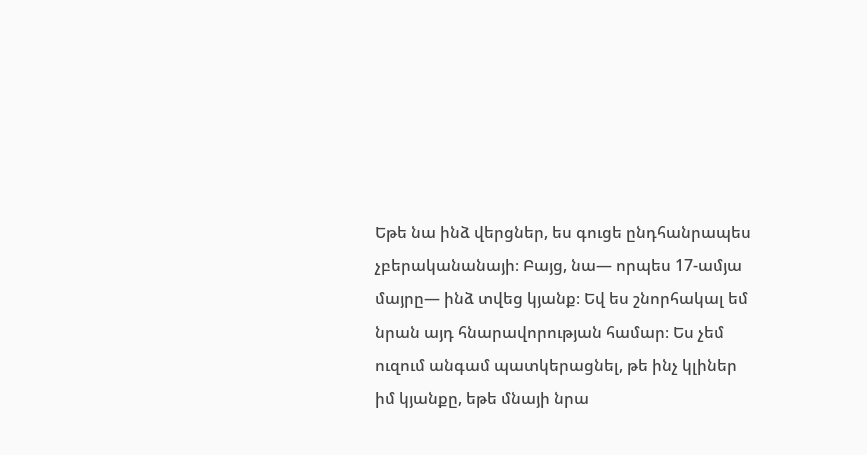Եթե նա ինձ վերցներ, ես գուցե ընդհանրապես չբերականանայի։ Բայց, նա— որպես 17-ամյա մայրը— ինձ տվեց կյանք։ Եվ ես շնորհակալ եմ նրան այդ հնարավորության համար։ Ես չեմ ուզում անգամ պատկերացնել, թե ինչ կլիներ իմ կյանքը, եթե մնայի նրա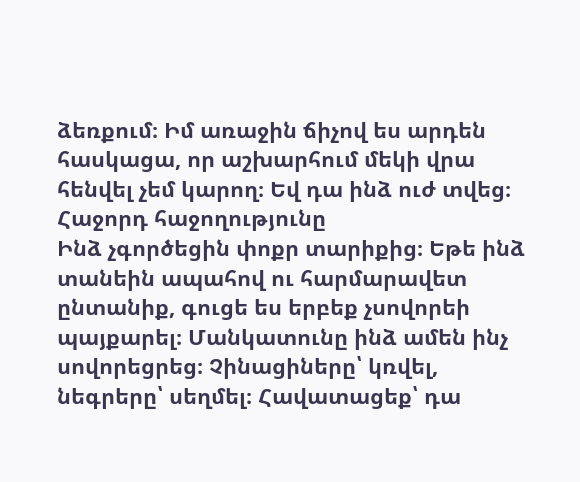ձեռքում։ Իմ առաջին ճիչով ես արդեն հասկացա, որ աշխարհում մեկի վրա հենվել չեմ կարող։ Եվ դա ինձ ուժ տվեց։
Հաջորդ հաջողությունը
Ինձ չգործեցին փոքր տարիքից։ Եթե ինձ տանեին ապահով ու հարմարավետ ընտանիք, գուցե ես երբեք չսովորեի պայքարել։ Մանկատունը ինձ ամեն ինչ սովորեցրեց։ Չինացիները՝ կռվել, նեգրերը՝ սեղմել։ Հավատացեք՝ դա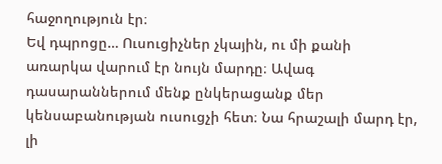հաջողություն էր։
Եվ դպրոցը… Ուսուցիչներ չկային, ու մի քանի առարկա վարում էր նույն մարդը։ Ավագ դասարաններում մենք ընկերացանք մեր կենսաբանության ուսուցչի հետ։ Նա հրաշալի մարդ էր, լի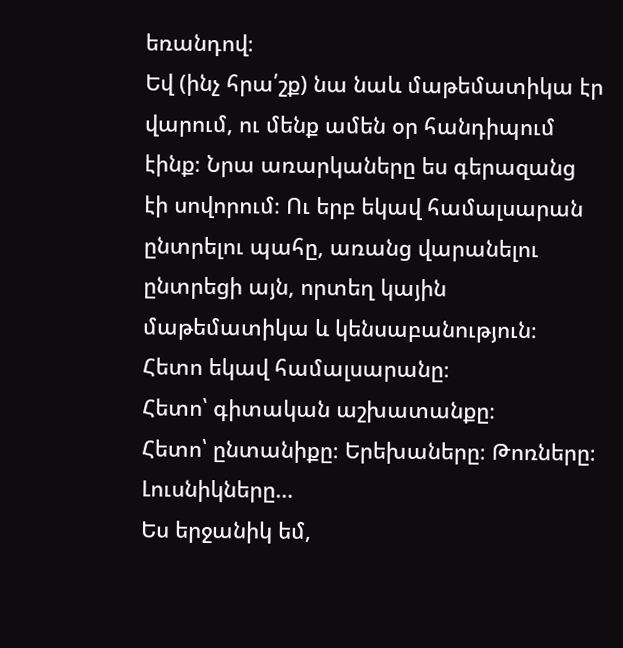եռանդով։
Եվ (ինչ հրա՛շք) նա նաև մաթեմատիկա էր վարում, ու մենք ամեն օր հանդիպում էինք։ Նրա առարկաները ես գերազանց էի սովորում։ Ու երբ եկավ համալսարան ընտրելու պահը, առանց վարանելու ընտրեցի այն, որտեղ կային մաթեմատիկա և կենսաբանություն։
Հետո եկավ համալսարանը։
Հետո՝ գիտական աշխատանքը։
Հետո՝ ընտանիքը։ Երեխաները։ Թոռները։ Լուսնիկները…
Ես երջանիկ եմ,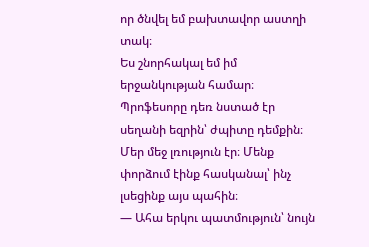որ ծնվել եմ բախտավոր աստղի տակ։
Ես շնորհակալ եմ իմ երջանկության համար։
Պրոֆեսորը դեռ նստած էր սեղանի եզրին՝ ժպիտը դեմքին։ Մեր մեջ լռություն էր։ Մենք փորձում էինք հասկանալ՝ ինչ լսեցինք այս պահին։
— Ահա երկու պատմություն՝ նույն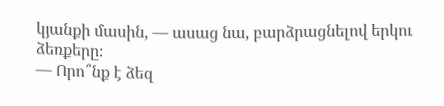կյանքի մասին, — ասաց նա, բարձրացնելով երկու ձեռքերը։
— Որո՞նք է ձեզ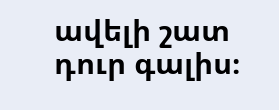ավելի շատ դուր գալիս։